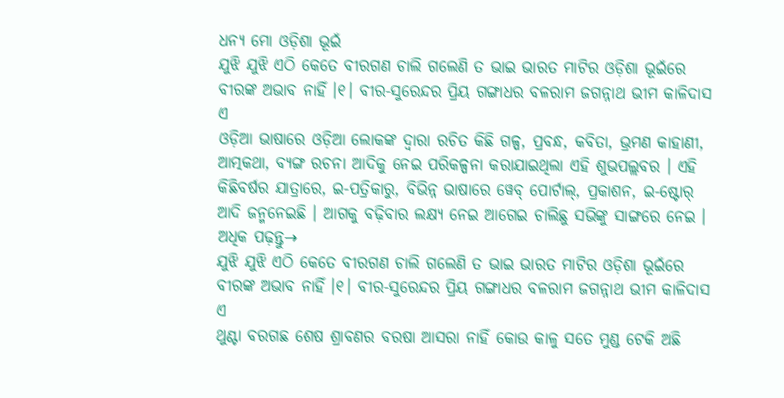ଧନ୍ୟ ମୋ ଓଡ଼ିଶା ଭୂଇଁ
ଯୁଝି ଯୁଝି ଏଠି କେତେ ବୀରଗଣ ଚାଲି ଗଲେଣି ତ ଭାଇ ଭାରତ ମାଟିର ଓଡ଼ିଶା ଭୂଇଁରେ ବୀରଙ୍କ ଅଭାବ ନାହିଁ ।୧। ବୀର-ସୁରେନ୍ଦର ପ୍ରିୟ ଗଙ୍ଗାଧର ବଳରାମ ଜଗନ୍ନାଥ ଭୀମ କାଳିଦାସ ଏ
ଓଡ଼ିଆ ଭାଷାରେ ଓଡ଼ିଆ ଲୋକଙ୍କ ଦ୍ୱାରା ରଚିତ କିଛି ଗଳ୍ପ, ପ୍ରବନ୍ଧ, କବିତା, ଭ୍ରମଣ କାହାଣୀ, ଆତ୍ମକଥା, ବ୍ୟଙ୍ଗ ରଚନା ଆଦିକୁ ନେଇ ପରିକଳ୍ପନା କରାଯାଇଥିଲା ଏହି ଶୁଭପଲ୍ଲବର । ଏହି କିଛିବର୍ଷର ଯାତ୍ରାରେ, ଇ-ପତ୍ରିକାରୁ, ବିଭିନ୍ନ ଭାଷାରେ ୱେବ୍ ପୋର୍ଟାଲ୍, ପ୍ରକାଶନ, ଇ-ଷ୍ଟୋର୍ ଆଦି ଜନ୍ମନେଇଛି । ଆଗକୁ ବଢ଼ିବାର ଲକ୍ଷ୍ୟ ନେଇ ଆଗେଇ ଚାଲିଛୁ ସଭିଙ୍କୁ ସାଙ୍ଗରେ ନେଇ ।
ଅଧିକ ପଢ଼ନ୍ତୁ→
ଯୁଝି ଯୁଝି ଏଠି କେତେ ବୀରଗଣ ଚାଲି ଗଲେଣି ତ ଭାଇ ଭାରତ ମାଟିର ଓଡ଼ିଶା ଭୂଇଁରେ ବୀରଙ୍କ ଅଭାବ ନାହିଁ ।୧। ବୀର-ସୁରେନ୍ଦର ପ୍ରିୟ ଗଙ୍ଗାଧର ବଳରାମ ଜଗନ୍ନାଥ ଭୀମ କାଳିଦାସ ଏ
ଥୁଣ୍ଟା ବରଗଛ ଶେଷ ଶ୍ରାବଣର ବରଷା ଆସରା ନାହିଁ କୋଉ କାଳୁ ସତେ ମୁଣ୍ଡ ଟେକି ଅଛି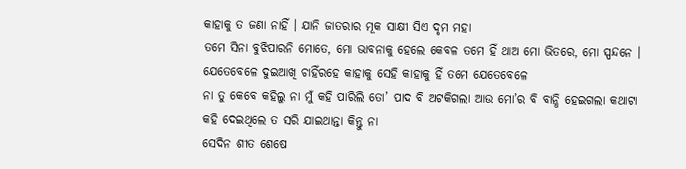କାହାକୁ ତ ଜଣା ନାହିଁ । ଯାନି ଜାତରାର ମୂକ ସାକ୍ଷୀ ସିଏ ଦୃମ ମହା
ତମେ ସିନା ବୁଝିପାରନି ମୋତେ, ମୋ ଭାବନାକୁ ହେଲେ କେବଳ ତମେ ହିଁ ଥାଅ ମୋ ଭିତରେ, ମୋ ସ୍ପନ୍ଦନେ । ଯେତେବେଳେ ଦୁଇଆଖି ଚାହିଁରହେ କାହାକୁ ସେହି କାହାକୁ ହିଁ ତମେ ଯେତେବେଳେ
ନା ତୁ କେବେ କହିଲୁ ନା ମୁଁ କହି ପାରିଲି ତୋ’ ପାଦ ବି ଅଟକିଗଲା ଆଉ ମୋ’ର ବି ବାନ୍ଧି ହେଇଗଲା କଥାଟା କହି ଦେଇଥିଲେ ତ ସରି ଯାଇଥାନ୍ତା କିନ୍ତୁ ନା
ସେଦିନ ଶୀତ ଶେଷେ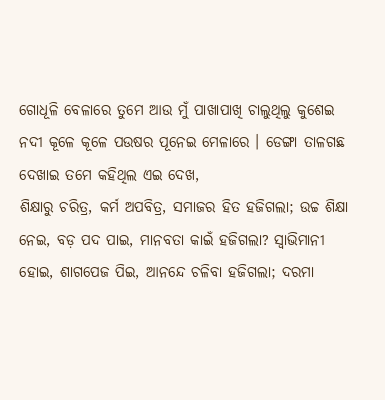ଗୋଧୂଳି ବେଳାରେ ତୁମେ ଆଉ ମୁଁ ପାଖାପାଖି ଚାଲୁଥିଲୁ କୁଶେଇ ନଦୀ କୂଳେ କୂଳେ ପଉଷର ପୂନେଇ ମେଳାରେ । ଡେଙ୍ଗା ତାଳଗଛ ଦେଖାଇ ତମେ କହିଥିଲ ଏଇ ଦେଖ,
ଶିକ୍ଷାରୁ ଚରିତ୍ର, କର୍ମ ଅପବିତ୍ର, ସମାଜର ହିତ ହଜିଗଲା; ଉଚ୍ଚ ଶିକ୍ଷା ନେଇ, ବଡ଼ ପଦ ପାଇ, ମାନବତା କାଇଁ ହଜିଗଲା? ସ୍ୱାଭିମାନୀ ହୋଇ, ଶାଗପେଜ ପିଇ, ଆନନ୍ଦେ ଚଳିବା ହଜିଗଲା; ଦରମା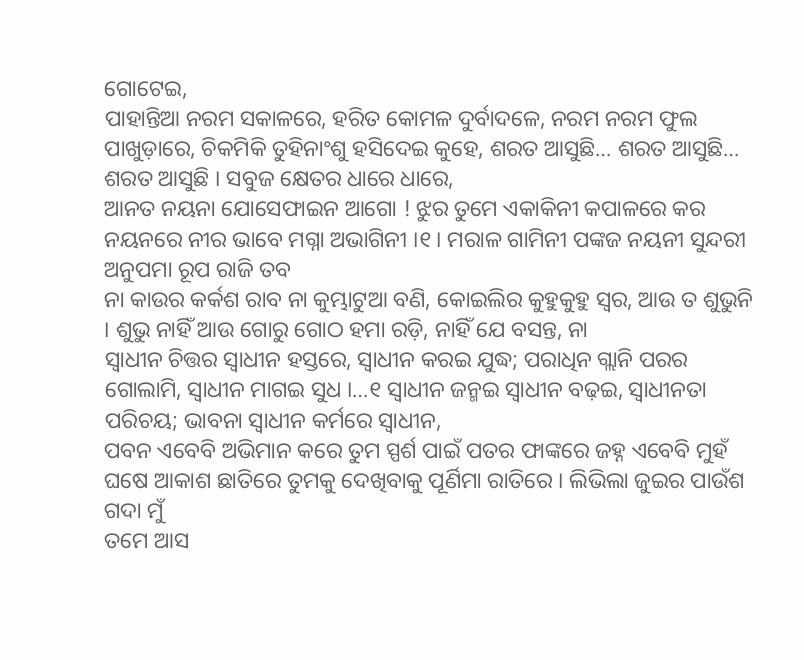ଗୋଟେଇ,
ପାହାନ୍ତିଆ ନରମ ସକାଳରେ, ହରିତ କୋମଳ ଦୁର୍ବାଦଳେ, ନରମ ନରମ ଫୁଲ ପାଖୁଡ଼ାରେ, ଚିକମିକି ତୁହିନାଂଶୁ ହସିଦେଇ କୁହେ, ଶରତ ଆସୁଛି… ଶରତ ଆସୁଛି… ଶରତ ଆସୁଛି । ସବୁଜ କ୍ଷେତର ଧାରେ ଧାରେ,
ଆନତ ନୟନା ଯୋସେଫାଇନ ଆଗୋ ! ଝୁର ତୁମେ ଏକାକିନୀ କପାଳରେ କର ନୟନରେ ନୀର ଭାବେ ମଗ୍ନା ଅଭାଗିନୀ ।୧। ମରାଳ ଗାମିନୀ ପଙ୍କଜ ନୟନୀ ସୁନ୍ଦରୀ ଅନୁପମା ରୂପ ରାଜି ତବ
ନା କାଉର କର୍କଶ ରାବ ନା କୁମ୍ଭାଟୁଆ ବଣି, କୋଇଲିର କୁହୁକୁହୁ ସ୍ୱର, ଆଉ ତ ଶୁଭୁନି । ଶୁଭୁ ନାହିଁ ଆଉ ଗୋରୁ ଗୋଠ ହମା ରଡ଼ି, ନାହିଁ ଯେ ବସନ୍ତ, ନା
ସ୍ୱାଧୀନ ଚିତ୍ତର ସ୍ୱାଧୀନ ହସ୍ତରେ, ସ୍ୱାଧୀନ କରଇ ଯୁଦ୍ଧ; ପରାଧିନ ଗ୍ଲାନି ପରର ଗୋଲାମି, ସ୍ୱାଧୀନ ମାଗଇ ସୁଧ ।…୧ ସ୍ୱାଧୀନ ଜନ୍ମଇ ସ୍ୱାଧୀନ ବଢ଼ଇ, ସ୍ୱାଧୀନତା ପରିଚୟ; ଭାବନା ସ୍ୱାଧୀନ କର୍ମରେ ସ୍ୱାଧୀନ,
ପବନ ଏବେବି ଅଭିମାନ କରେ ତୁମ ସ୍ପର୍ଶ ପାଇଁ ପତର ଫାଙ୍କରେ ଜହ୍ନ ଏବେବି ମୁହଁ ଘଷେ ଆକାଶ ଛାତିରେ ତୁମକୁ ଦେଖିବାକୁ ପୂର୍ଣିମା ରାତିରେ । ଲିଭିଲା ଜୁଇର ପାଉଁଶ ଗଦା ମୁଁ
ତମେ ଆସ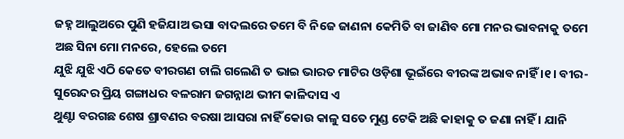ଜହ୍ନ ଆଲୁଅରେ ପୁଣି ହଜିଯାଅ ଭସା ବାଦଲରେ ତମେ ବି ନିଜେ ଜାଣନା କେମିତି ବା ଜାଣିବ ମୋ ମନର ଭାବନାକୁ ତମେ ଅଛ ସିନା ମୋ ମନରେ, ହେଲେ ତମେ
ଯୁଝି ଯୁଝି ଏଠି କେତେ ବୀରଗଣ ଚାଲି ଗଲେଣି ତ ଭାଇ ଭାରତ ମାଟିର ଓଡ଼ିଶା ଭୂଇଁରେ ବୀରଙ୍କ ଅଭାବ ନାହିଁ ।୧। ବୀର-ସୁରେନ୍ଦର ପ୍ରିୟ ଗଙ୍ଗାଧର ବଳରାମ ଜଗନ୍ନାଥ ଭୀମ କାଳିଦାସ ଏ
ଥୁଣ୍ଟା ବରଗଛ ଶେଷ ଶ୍ରାବଣର ବରଷା ଆସରା ନାହିଁ କୋଉ କାଳୁ ସତେ ମୁଣ୍ଡ ଟେକି ଅଛି କାହାକୁ ତ ଜଣା ନାହିଁ । ଯାନି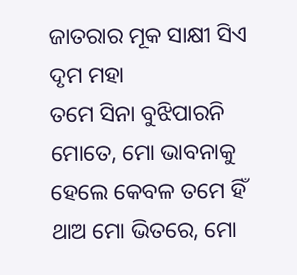ଜାତରାର ମୂକ ସାକ୍ଷୀ ସିଏ ଦୃମ ମହା
ତମେ ସିନା ବୁଝିପାରନି ମୋତେ, ମୋ ଭାବନାକୁ ହେଲେ କେବଳ ତମେ ହିଁ ଥାଅ ମୋ ଭିତରେ, ମୋ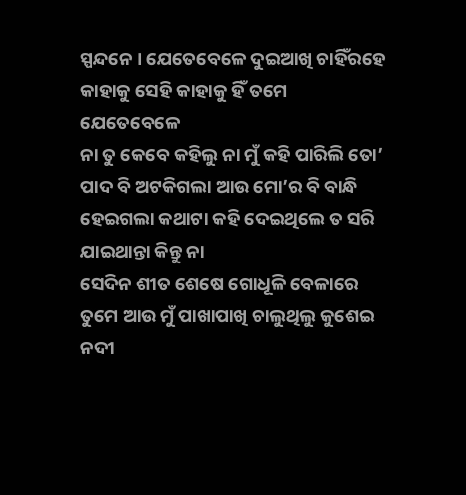ସ୍ପନ୍ଦନେ । ଯେତେବେଳେ ଦୁଇଆଖି ଚାହିଁରହେ କାହାକୁ ସେହି କାହାକୁ ହିଁ ତମେ ଯେତେବେଳେ
ନା ତୁ କେବେ କହିଲୁ ନା ମୁଁ କହି ପାରିଲି ତୋ’ ପାଦ ବି ଅଟକିଗଲା ଆଉ ମୋ’ର ବି ବାନ୍ଧି ହେଇଗଲା କଥାଟା କହି ଦେଇଥିଲେ ତ ସରି ଯାଇଥାନ୍ତା କିନ୍ତୁ ନା
ସେଦିନ ଶୀତ ଶେଷେ ଗୋଧୂଳି ବେଳାରେ ତୁମେ ଆଉ ମୁଁ ପାଖାପାଖି ଚାଲୁଥିଲୁ କୁଶେଇ ନଦୀ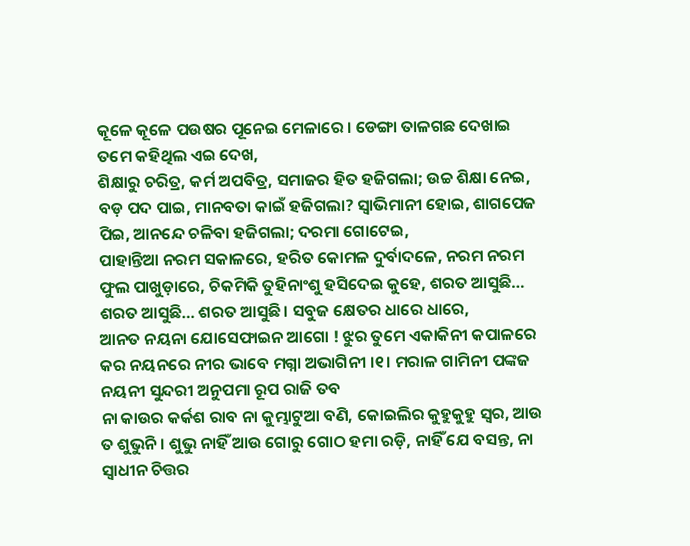କୂଳେ କୂଳେ ପଉଷର ପୂନେଇ ମେଳାରେ । ଡେଙ୍ଗା ତାଳଗଛ ଦେଖାଇ ତମେ କହିଥିଲ ଏଇ ଦେଖ,
ଶିକ୍ଷାରୁ ଚରିତ୍ର, କର୍ମ ଅପବିତ୍ର, ସମାଜର ହିତ ହଜିଗଲା; ଉଚ୍ଚ ଶିକ୍ଷା ନେଇ, ବଡ଼ ପଦ ପାଇ, ମାନବତା କାଇଁ ହଜିଗଲା? ସ୍ୱାଭିମାନୀ ହୋଇ, ଶାଗପେଜ ପିଇ, ଆନନ୍ଦେ ଚଳିବା ହଜିଗଲା; ଦରମା ଗୋଟେଇ,
ପାହାନ୍ତିଆ ନରମ ସକାଳରେ, ହରିତ କୋମଳ ଦୁର୍ବାଦଳେ, ନରମ ନରମ ଫୁଲ ପାଖୁଡ଼ାରେ, ଚିକମିକି ତୁହିନାଂଶୁ ହସିଦେଇ କୁହେ, ଶରତ ଆସୁଛି… ଶରତ ଆସୁଛି… ଶରତ ଆସୁଛି । ସବୁଜ କ୍ଷେତର ଧାରେ ଧାରେ,
ଆନତ ନୟନା ଯୋସେଫାଇନ ଆଗୋ ! ଝୁର ତୁମେ ଏକାକିନୀ କପାଳରେ କର ନୟନରେ ନୀର ଭାବେ ମଗ୍ନା ଅଭାଗିନୀ ।୧। ମରାଳ ଗାମିନୀ ପଙ୍କଜ ନୟନୀ ସୁନ୍ଦରୀ ଅନୁପମା ରୂପ ରାଜି ତବ
ନା କାଉର କର୍କଶ ରାବ ନା କୁମ୍ଭାଟୁଆ ବଣି, କୋଇଲିର କୁହୁକୁହୁ ସ୍ୱର, ଆଉ ତ ଶୁଭୁନି । ଶୁଭୁ ନାହିଁ ଆଉ ଗୋରୁ ଗୋଠ ହମା ରଡ଼ି, ନାହିଁ ଯେ ବସନ୍ତ, ନା
ସ୍ୱାଧୀନ ଚିତ୍ତର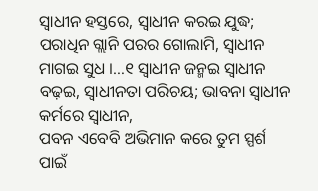ସ୍ୱାଧୀନ ହସ୍ତରେ, ସ୍ୱାଧୀନ କରଇ ଯୁଦ୍ଧ; ପରାଧିନ ଗ୍ଲାନି ପରର ଗୋଲାମି, ସ୍ୱାଧୀନ ମାଗଇ ସୁଧ ।…୧ ସ୍ୱାଧୀନ ଜନ୍ମଇ ସ୍ୱାଧୀନ ବଢ଼ଇ, ସ୍ୱାଧୀନତା ପରିଚୟ; ଭାବନା ସ୍ୱାଧୀନ କର୍ମରେ ସ୍ୱାଧୀନ,
ପବନ ଏବେବି ଅଭିମାନ କରେ ତୁମ ସ୍ପର୍ଶ ପାଇଁ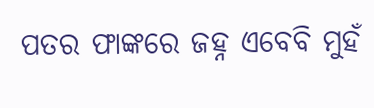ପତର ଫାଙ୍କରେ ଜହ୍ନ ଏବେବି ମୁହଁ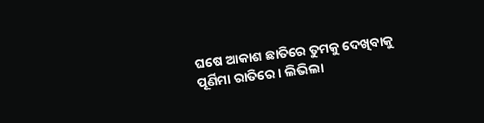ଘଷେ ଆକାଶ ଛାତିରେ ତୁମକୁ ଦେଖିବାକୁ ପୂର୍ଣିମା ରାତିରେ । ଲିଭିଲା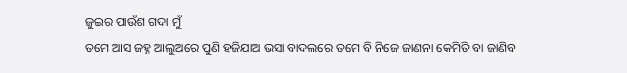ଜୁଇର ପାଉଁଶ ଗଦା ମୁଁ
ତମେ ଆସ ଜହ୍ନ ଆଲୁଅରେ ପୁଣି ହଜିଯାଅ ଭସା ବାଦଲରେ ତମେ ବି ନିଜେ ଜାଣନା କେମିତି ବା ଜାଣିବ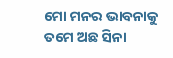ମୋ ମନର ଭାବନାକୁ ତମେ ଅଛ ସିନା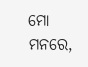ମୋ ମନରେ,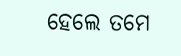ହେଲେ ତମେ